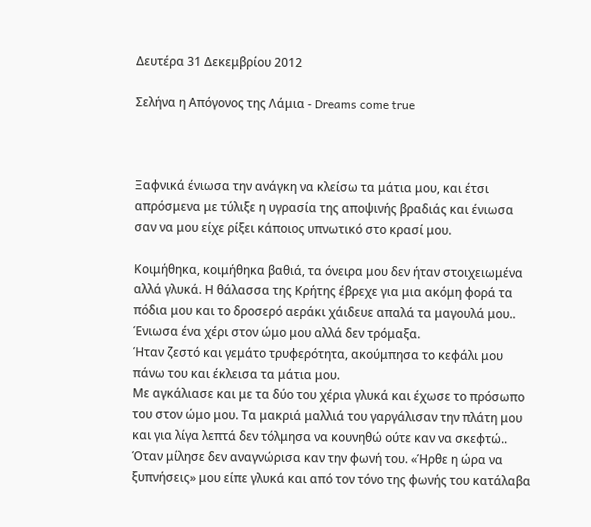Δευτέρα 31 Δεκεμβρίου 2012

Σελήνα η Απόγονος της Λάμια - Dreams come true



Ξαφνικά ένιωσα την ανάγκη να κλείσω τα μάτια μου, και έτσι απρόσμενα με τύλιξε η υγρασία της αποψινής βραδιάς και ένιωσα σαν να μου είχε ρίξει κάποιος υπνωτικό στο κρασί μου.

Κοιμήθηκα, κοιμήθηκα βαθιά, τα όνειρα μου δεν ήταν στοιχειωμένα αλλά γλυκά. Η θάλασσα της Κρήτης έβρεχε για μια ακόμη φορά τα πόδια μου και το δροσερό αεράκι χάιδευε απαλά τα μαγουλά μου.. Ένιωσα ένα χέρι στον ώμο μου αλλά δεν τρόμαξα.
Ήταν ζεστό και γεμάτο τρυφερότητα, ακούμπησα το κεφάλι μου πάνω του και έκλεισα τα μάτια μου.
Με αγκάλιασε και με τα δύο του χέρια γλυκά και έχωσε το πρόσωπο του στον ώμο μου. Τα μακριά μαλλιά του γαργάλισαν την πλάτη μου και για λίγα λεπτά δεν τόλμησα να κουνηθώ ούτε καν να σκεφτώ.. Όταν μίλησε δεν αναγνώρισα καν την φωνή του. «Ήρθε η ώρα να ξυπνήσεις» μου είπε γλυκά και από τον τόνο της φωνής του κατάλαβα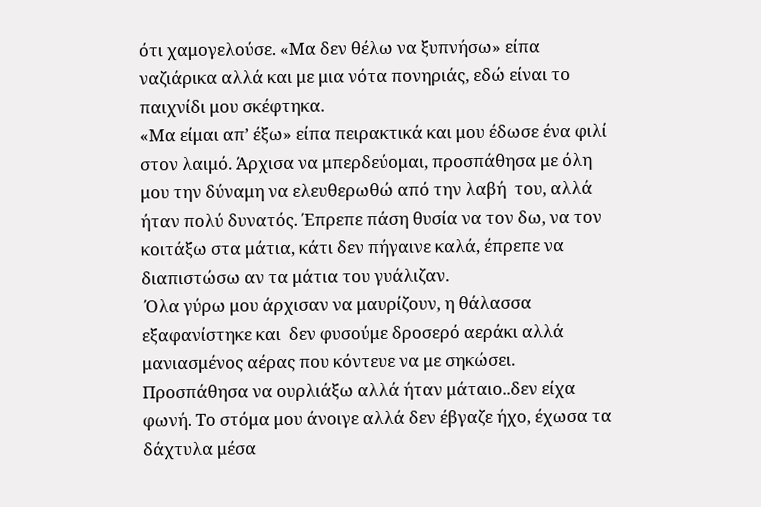ότι χαμογελούσε. «Μα δεν θέλω να ξυπνήσω» είπα ναζιάρικα αλλά και με μια νότα πονηριάς, εδώ είναι το παιχνίδι μου σκέφτηκα.
«Μα είμαι απ’ έξω» είπα πειρακτικά και μου έδωσε ένα φιλί στον λαιμό. Άρχισα να μπερδεύομαι, προσπάθησα με όλη μου την δύναμη να ελευθερωθώ από την λαβή  του, αλλά ήταν πολύ δυνατός. Έπρεπε πάση θυσία να τον δω, να τον κοιτάξω στα μάτια, κάτι δεν πήγαινε καλά, έπρεπε να διαπιστώσω αν τα μάτια του γυάλιζαν.
 Όλα γύρω μου άρχισαν να μαυρίζουν, η θάλασσα εξαφανίστηκε και  δεν φυσούμε δροσερό αεράκι αλλά μανιασμένος αέρας που κόντευε να με σηκώσει. Προσπάθησα να ουρλιάξω αλλά ήταν μάταιο..δεν είχα φωνή. Το στόμα μου άνοιγε αλλά δεν έβγαζε ήχο, έχωσα τα δάχτυλα μέσα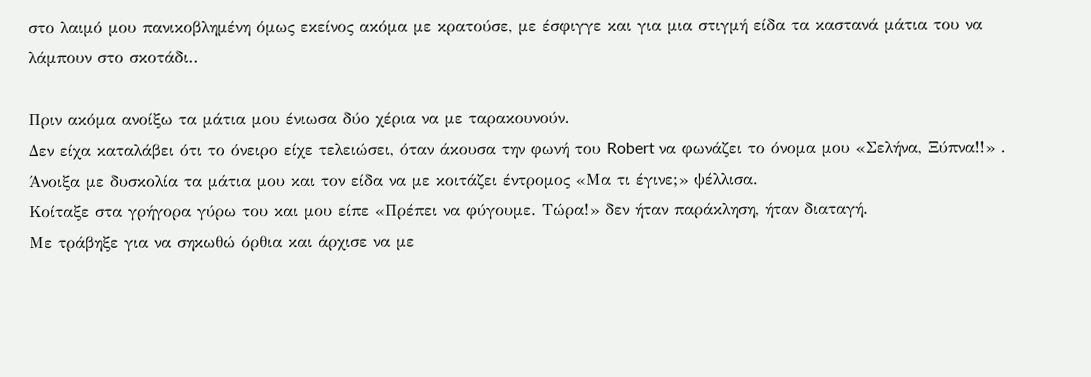στο λαιμό μου πανικοβλημένη όμως εκείνος ακόμα με κρατούσε, με έσφιγγε και για μια στιγμή είδα τα καστανά μάτια του να λάμπουν στο σκοτάδι..

Πριν ακόμα ανοίξω τα μάτια μου ένιωσα δύο χέρια να με ταρακουνούν.
Δεν είχα καταλάβει ότι το όνειρο είχε τελειώσει, όταν άκουσα την φωνή του Robert να φωνάζει το όνομα μου «Σελήνα, Ξύπνα!!» .
Άνοιξα με δυσκολία τα μάτια μου και τον είδα να με κοιτάζει έντρομος «Μα τι έγινε;» ψέλλισα.
Κοίταξε στα γρήγορα γύρω του και μου είπε «Πρέπει να φύγουμε. Τώρα!» δεν ήταν παράκληση, ήταν διαταγή.
Με τράβηξε για να σηκωθώ όρθια και άρχισε να με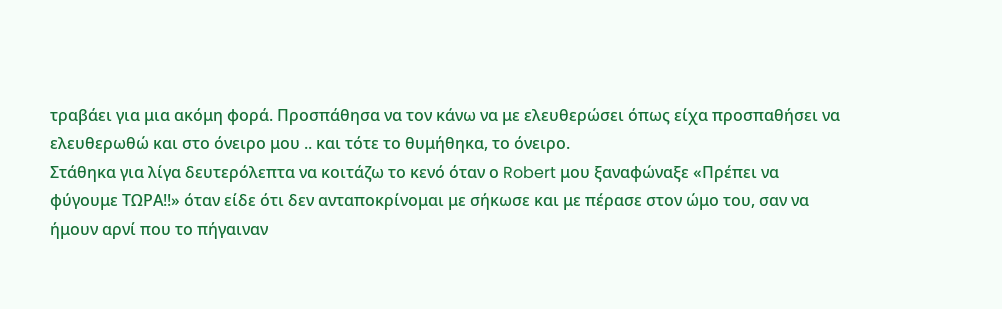τραβάει για μια ακόμη φορά. Προσπάθησα να τον κάνω να με ελευθερώσει όπως είχα προσπαθήσει να ελευθερωθώ και στο όνειρο μου .. και τότε το θυμήθηκα, το όνειρο.
Στάθηκα για λίγα δευτερόλεπτα να κοιτάζω το κενό όταν ο Robert μου ξαναφώναξε «Πρέπει να φύγουμε ΤΩΡΑ!!» όταν είδε ότι δεν ανταποκρίνομαι με σήκωσε και με πέρασε στον ώμο του, σαν να ήμουν αρνί που το πήγαιναν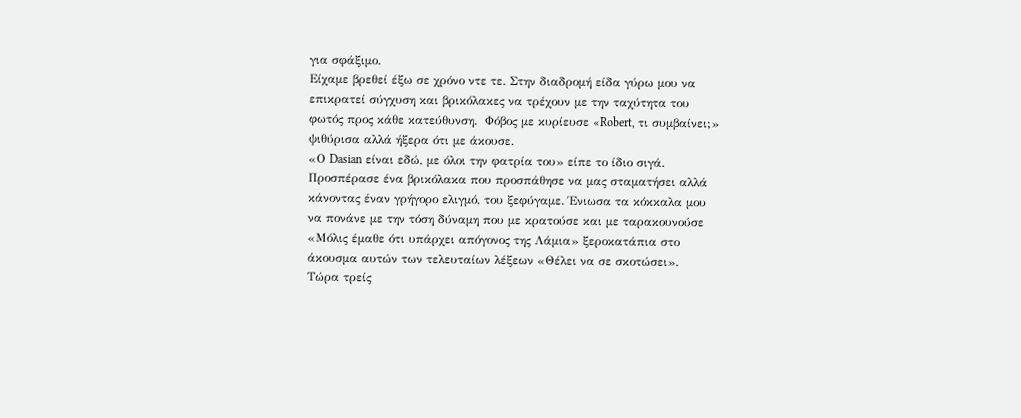για σφάξιμο.
Είχαμε βρεθεί έξω σε χρόνο ντε τε. Στην διαδρομή είδα γύρω μου να επικρατεί σύγχυση και βρικόλακες να τρέχουν με την ταχύτητα του φωτός προς κάθε κατεύθυνση.  Φόβος με κυρίευσε «Robert, τι συμβαίνει;» ψιθύρισα αλλά ήξερα ότι με άκουσε.
«Ο Dasian είναι εδώ, με όλοι την φατρία του» είπε το ίδιο σιγά. Προσπέρασε ένα βρικόλακα που προσπάθησε να μας σταματήσει αλλά κάνοντας έναν γρήγορο ελιγμό, του ξεφύγαμε. Ένιωσα τα κόκκαλα μου να πονάνε με την τόση δύναμη που με κρατούσε και με ταρακουνούσε «Μόλις έμαθε ότι υπάρχει απόγονος της Λάμια» ξεροκατάπια στο άκουσμα αυτών των τελευταίων λέξεων «Θέλει να σε σκοτώσει».
Τώρα τρείς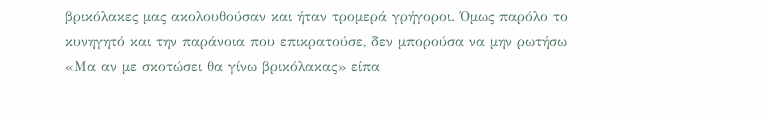βρικόλακες μας ακολουθούσαν και ήταν τρομερά γρήγοροι. Όμως παρόλο το κυνηγητό και την παράνοια που επικρατούσε, δεν μπορούσα να μην ρωτήσω «Μα αν με σκοτώσει θα γίνω βρικόλακας» είπα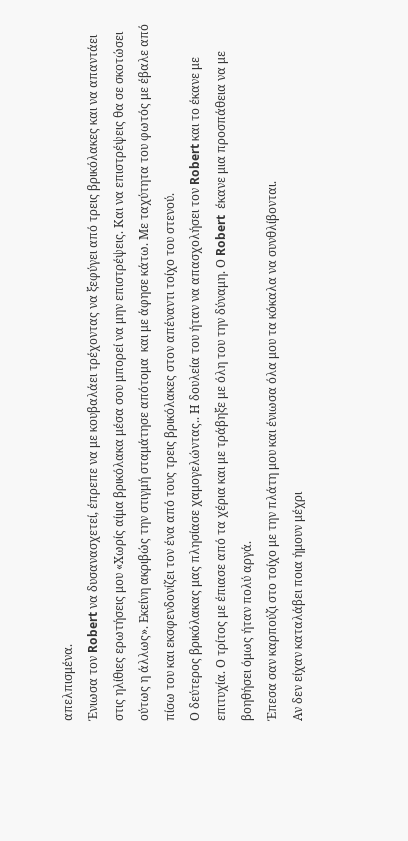απελπισμένα.
Ένιωσα τον Robert να δυσανασχετεί, έπρεπε να με κουβαλάει τρέχοντας να ξεφύγει από τρεις βρικόλακες και να απαντάει στις ηλίθιες ερωτήσεις μου «Χωρίς αίμα βρικόλακα μέσα σου μπορεί να μην επιστρέψεις. Και να επιστρέψεις θα σε σκοτώσει ούτως η άλλως». Εκείνη ακριβώς την στιγμή σταμάτησε απότομα  και με άφησε κάτω. Με ταχύτητα του φωτός με έβαλε από πίσω του και εκσφενδονίζει τον ένα από τους τρεις βρικόλακες στον απέναντι τοίχο του στενού.
Ο δεύτερος βρικόλακας μας πλησίασε χαμογελώντας.. Η δουλεία του ήταν να απασχολήσει τον Robert και το έκανε με επιτυχία. Ο τρίτος με έπιασε από τα χέρια και με τράβηξε με όλη του την δύναμη. Ο Robert  έκανε μια προσπάθεια να με βοηθήσει όμως ήταν πολύ αργά.
Έπεσα σαν καρπούζι στο τοίχο με την πλάτη μου και ένιωσα όλα μου τα κόκαλα να συνθλίβονται.
Αν δεν είχαν καταλάβει ποια ήμουν μέχρι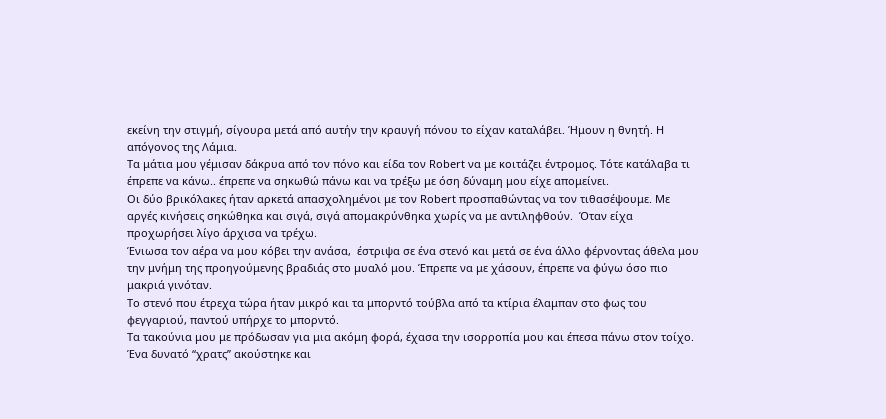εκείνη την στιγμή, σίγουρα μετά από αυτήν την κραυγή πόνου το είχαν καταλάβει. Ήμουν η θνητή. Η απόγονος της Λάμια.
Τα μάτια μου γέμισαν δάκρυα από τον πόνο και είδα τον Robert να με κοιτάζει έντρομος. Τότε κατάλαβα τι έπρεπε να κάνω.. έπρεπε να σηκωθώ πάνω και να τρέξω με όση δύναμη μου είχε απομείνει.
Οι δύο βρικόλακες ήταν αρκετά απασχολημένοι με τον Robert προσπαθώντας να τον τιθασέψουμε. Με αργές κινήσεις σηκώθηκα και σιγά, σιγά απομακρύνθηκα χωρίς να με αντιληφθούν.  Όταν είχα προχωρήσει λίγο άρχισα να τρέχω.
Ένιωσα τον αέρα να μου κόβει την ανάσα,  έστριψα σε ένα στενό και μετά σε ένα άλλο φέρνοντας άθελα μου την μνήμη της προηγούμενης βραδιάς στο μυαλό μου. Έπρεπε να με χάσουν, έπρεπε να φύγω όσο πιο μακριά γινόταν.
Το στενό που έτρεχα τώρα ήταν μικρό και τα μπορντό τούβλα από τα κτίρια έλαμπαν στο φως του φεγγαριού, παντού υπήρχε το μπορντό.
Τα τακούνια μου με πρόδωσαν για μια ακόμη φορά, έχασα την ισορροπία μου και έπεσα πάνω στον τοίχο. Ένα δυνατό “χρατς” ακούστηκε και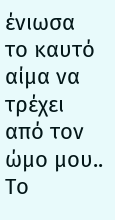ένιωσα το καυτό αίμα να τρέχει από τον ώμο μου.. Το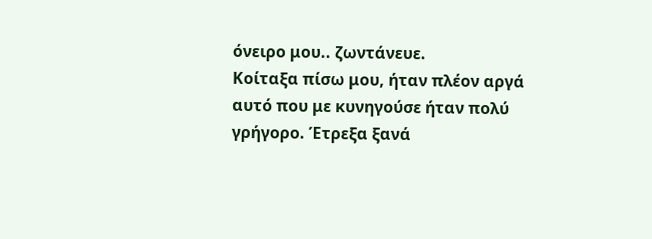όνειρο μου.. ζωντάνευε.
Κοίταξα πίσω μου, ήταν πλέον αργά αυτό που με κυνηγούσε ήταν πολύ γρήγορο. Έτρεξα ξανά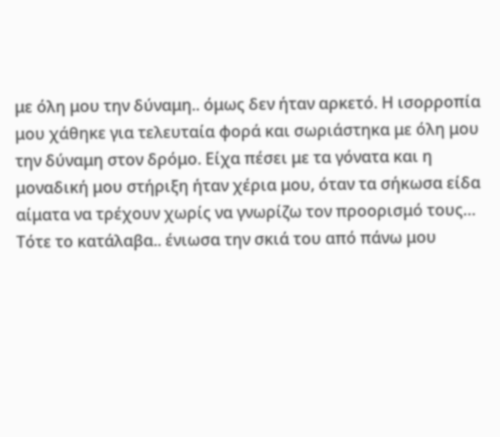με όλη μου την δύναμη.. όμως δεν ήταν αρκετό. Η ισορροπία μου χάθηκε για τελευταία φορά και σωριάστηκα με όλη μου την δύναμη στον δρόμο. Είχα πέσει με τα γόνατα και η μοναδική μου στήριξη ήταν χέρια μου, όταν τα σήκωσα είδα αίματα να τρέχουν χωρίς να γνωρίζω τον προορισμό τους…
Τότε το κατάλαβα.. ένιωσα την σκιά του από πάνω μου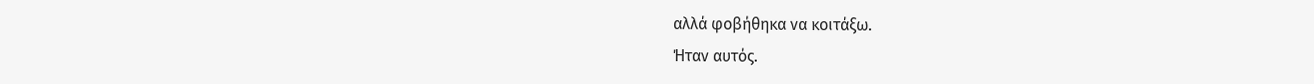αλλά φοβήθηκα να κοιτάξω.
Ήταν αυτός.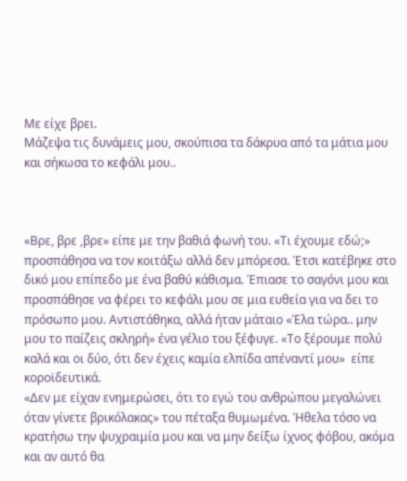Με είχε βρει.
Μάζεψα τις δυνάμεις μου, σκούπισα τα δάκρυα από τα μάτια μου και σήκωσα το κεφάλι μου..



«Βρε, βρε ,βρε» είπε με την βαθιά φωνή του. «Τι έχουμε εδώ;» προσπάθησα να τον κοιτάξω αλλά δεν μπόρεσα. Έτσι κατέβηκε στο δικό μου επίπεδο με ένα βαθύ κάθισμα. Έπιασε το σαγόνι μου και προσπάθησε να φέρει το κεφάλι μου σε μια ευθεία για να δει το πρόσωπο μου. Αντιστάθηκα, αλλά ήταν μάταιο «Έλα τώρα.. μην μου το παίζεις σκληρή» ένα γέλιο του ξέφυγε. «Το ξέρουμε πολύ καλά και οι δύο, ότι δεν έχεις καμία ελπίδα απέναντί μου»  είπε κοροϊδευτικά.
«Δεν με είχαν ενημερώσει, ότι το εγώ του ανθρώπου μεγαλώνει όταν γίνετε βρικόλακας» του πέταξα θυμωμένα. Ήθελα τόσο να κρατήσω την ψυχραιμία μου και να μην δείξω ίχνος φόβου, ακόμα και αν αυτό θα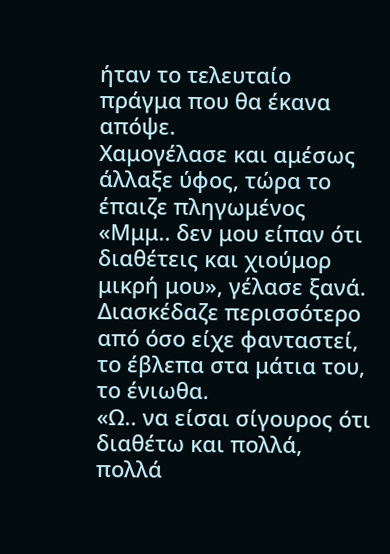ήταν το τελευταίο πράγμα που θα έκανα απόψε.
Χαμογέλασε και αμέσως άλλαξε ύφος, τώρα το έπαιζε πληγωμένος «Μμμ.. δεν μου είπαν ότι διαθέτεις και χιούμορ μικρή μου», γέλασε ξανά. Διασκέδαζε περισσότερο από όσο είχε φανταστεί, το έβλεπα στα μάτια του, το ένιωθα.
«Ω.. να είσαι σίγουρος ότι διαθέτω και πολλά, πολλά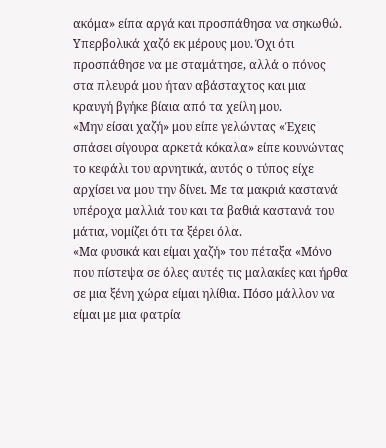ακόμα» είπα αργά και προσπάθησα να σηκωθώ. Υπερβολικά χαζό εκ μέρους μου. Όχι ότι προσπάθησε να με σταμάτησε, αλλά ο πόνος στα πλευρά μου ήταν αβάσταχτος και μια κραυγή βγήκε βίαια από τα χείλη μου.
«Μην είσαι χαζή» μου είπε γελώντας «Έχεις σπάσει σίγουρα αρκετά κόκαλα» είπε κουνώντας το κεφάλι του αρνητικά, αυτός ο τύπος είχε αρχίσει να μου την δίνει. Με τα μακριά καστανά υπέροχα μαλλιά του και τα βαθιά καστανά του μάτια, νομίζει ότι τα ξέρει όλα.
«Μα φυσικά και είμαι χαζή» του πέταξα «Μόνο που πίστεψα σε όλες αυτές τις μαλακίες και ήρθα σε μια ξένη χώρα είμαι ηλίθια. Πόσο μάλλον να είμαι με μια φατρία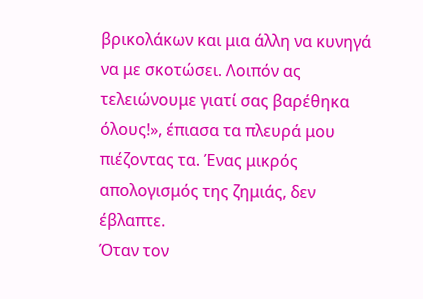βρικολάκων και μια άλλη να κυνηγά να με σκοτώσει. Λοιπόν ας τελειώνουμε γιατί σας βαρέθηκα όλους!», έπιασα τα πλευρά μου πιέζοντας τα. Ένας μικρός απολογισμός της ζημιάς, δεν έβλαπτε.
Όταν τον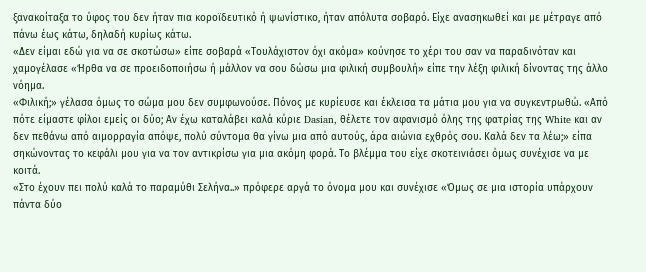ξανακοίταξα το ύφος του δεν ήταν πια κοροϊδευτικό ή ψωνίστικο, ήταν απόλυτα σοβαρό. Είχε ανασηκωθεί και με μέτραγε από πάνω έως κάτω, δηλαδή κυρίως κάτω.
«Δεν είμαι εδώ για να σε σκοτώσω» είπε σοβαρά «Τουλάχιστον όχι ακόμα» κούνησε το χέρι του σαν να παραδινόταν και χαμογέλασε «Ήρθα να σε προειδοποιήσω ή μάλλον να σου δώσω μια φιλική συμβουλή» είπε την λέξη φιλική δίνοντας της άλλο νόημα.
«Φιλική;» γέλασα όμως το σώμα μου δεν συμφωνούσε. Πόνος με κυρίευσε και έκλεισα τα μάτια μου για να συγκεντρωθώ. «Από πότε είμαστε φίλοι εμείς οι δύο; Αν έχω καταλάβει καλά κύριε Dasian, θέλετε τον αφανισμό όλης της φατρίας της White και αν δεν πεθάνω από αιμορραγία απόψε, πολύ σύντομα θα γίνω μια από αυτούς, άρα αιώνια εχθρός σου. Καλά δεν τα λέω;» είπα σηκώνοντας το κεφάλι μου για να τον αντικρίσω για μια ακόμη φορά. Το βλέμμα του είχε σκοτεινιάσει όμως συνέχισε να με κοιτά.
«Στο έχουν πει πολύ καλά το παραμύθι Σελήνα..» πρόφερε αργά το όνομα μου και συνέχισε «Όμως σε μια ιστορία υπάρχουν πάντα δύο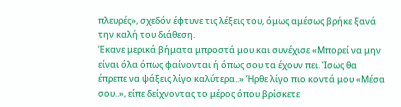πλευρές», σχεδόν έφτυνε τις λέξεις του, όμως αμέσως βρήκε ξανά την καλή του διάθεση.
Έκανε μερικά βήματα μπροστά μου και συνέχισε «Μπορεί να μην είναι όλα όπως φαίνονται ή όπως σου τα έχουν πει. Ίσως θα έπρεπε να ψάξεις λίγο καλύτερα..» Ήρθε λίγο πιο κοντά μου «Μέσα σου..», είπε δείχνοντας το μέρος όπου βρίσκετε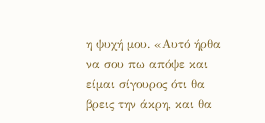η ψυχή μου. «Αυτό ήρθα να σου πω απόψε και είμαι σίγουρος ότι θα βρεις την άκρη, και θα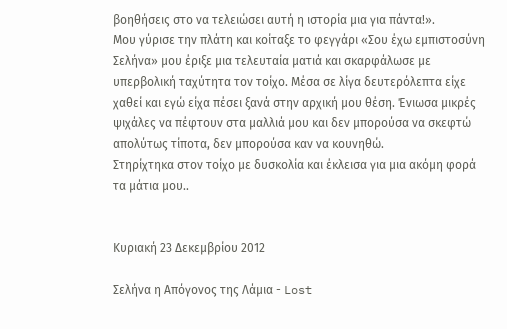βοηθήσεις στο να τελειώσει αυτή η ιστορία μια για πάντα!».
Μου γύρισε την πλάτη και κοίταξε το φεγγάρι «Σου έχω εμπιστοσύνη Σελήνα» μου έριξε μια τελευταία ματιά και σκαρφάλωσε με υπερβολική ταχύτητα τον τοίχο. Μέσα σε λίγα δευτερόλεπτα είχε χαθεί και εγώ είχα πέσει ξανά στην αρχική μου θέση. Ένιωσα μικρές ψιχάλες να πέφτουν στα μαλλιά μου και δεν μπορούσα να σκεφτώ απολύτως τίποτα, δεν μπορούσα καν να κουνηθώ.
Στηρίχτηκα στον τοίχο με δυσκολία και έκλεισα για μια ακόμη φορά τα μάτια μου..


Κυριακή 23 Δεκεμβρίου 2012

Σελήνα η Απόγονος της Λάμια - Lost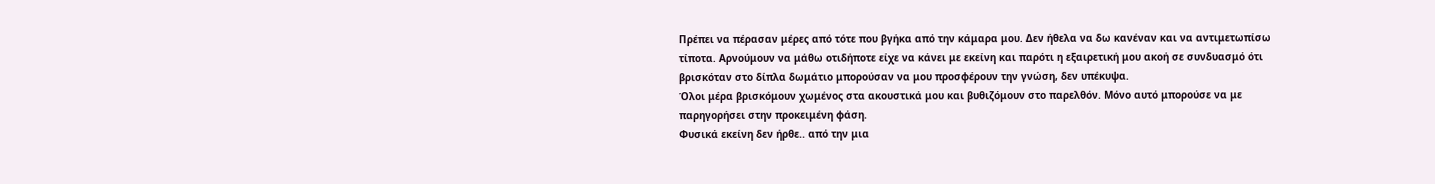Πρέπει να πέρασαν μέρες από τότε που βγήκα από την κάμαρα μου. Δεν ήθελα να δω κανέναν και να αντιμετωπίσω τίποτα. Αρνούμουν να μάθω οτιδήποτε είχε να κάνει με εκείνη και παρότι η εξαιρετική μου ακοή σε συνδυασμό ότι βρισκόταν στο δίπλα δωμάτιο μπορούσαν να μου προσφέρουν την γνώση, δεν υπέκυψα.
Όλοι μέρα βρισκόμουν χωμένος στα ακουστικά μου και βυθιζόμουν στο παρελθόν. Μόνο αυτό μπορούσε να με παρηγορήσει στην προκειμένη φάση.
Φυσικά εκείνη δεν ήρθε.. από την μια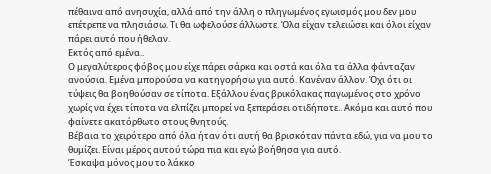πέθαινα από ανησυχία, αλλά από την άλλη ο πληγωμένος εγωισμός μου δεν μου επέτρεπε να πλησιάσω. Τι θα ωφελούσε άλλωστε. Όλα είχαν τελειώσει και όλοι είχαν πάρει αυτό που ήθελαν.
Εκτός από εμένα..
Ο μεγαλύτερος φόβος μου είχε πάρει σάρκα και οστά και όλα τα άλλα φάνταζαν ανούσια. Εμένα μπορούσα να κατηγορήσω για αυτό. Κανέναν άλλον. Όχι ότι οι τύψεις θα βοηθούσαν σε τίποτα. Εξάλλου ένας βρικόλακας παγωμένος στο χρόνο χωρίς να έχει τίποτα να ελπίζει μπορεί να ξεπεράσει οτιδήποτε.. Ακόμα και αυτό που φαίνετε ακατόρθωτο στους θνητούς.
Βέβαια το χειρότερο από όλα ήταν ότι αυτή θα βρισκόταν πάντα εδώ, για να μου το θυμίζει. Είναι μέρος αυτού τώρα πια και εγώ βοήθησα για αυτό.
Έσκαψα μόνος μου το λάκκο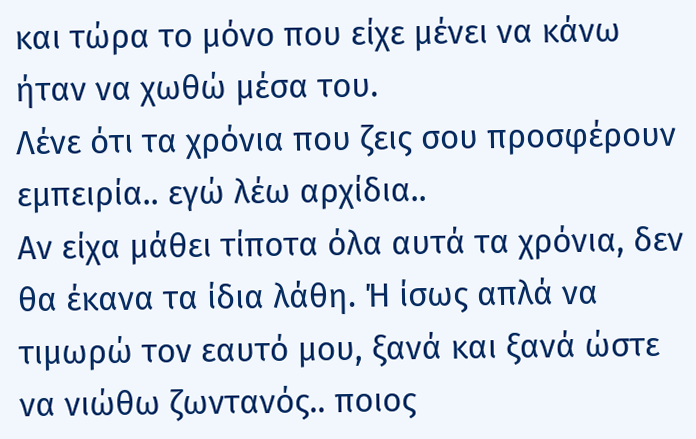και τώρα το μόνο που είχε μένει να κάνω ήταν να χωθώ μέσα του.
Λένε ότι τα χρόνια που ζεις σου προσφέρουν εμπειρία.. εγώ λέω αρχίδια..
Αν είχα μάθει τίποτα όλα αυτά τα χρόνια, δεν θα έκανα τα ίδια λάθη. Ή ίσως απλά να τιμωρώ τον εαυτό μου, ξανά και ξανά ώστε να νιώθω ζωντανός.. ποιος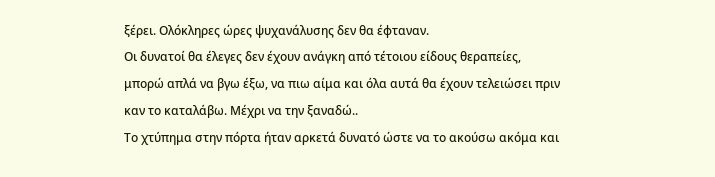ξέρει. Ολόκληρες ώρες ψυχανάλυσης δεν θα έφταναν.
Οι δυνατοί θα έλεγες δεν έχουν ανάγκη από τέτοιου είδους θεραπείες, μπορώ απλά να βγω έξω, να πιω αίμα και όλα αυτά θα έχουν τελειώσει πριν καν το καταλάβω. Μέχρι να την ξαναδώ..
Το χτύπημα στην πόρτα ήταν αρκετά δυνατό ώστε να το ακούσω ακόμα και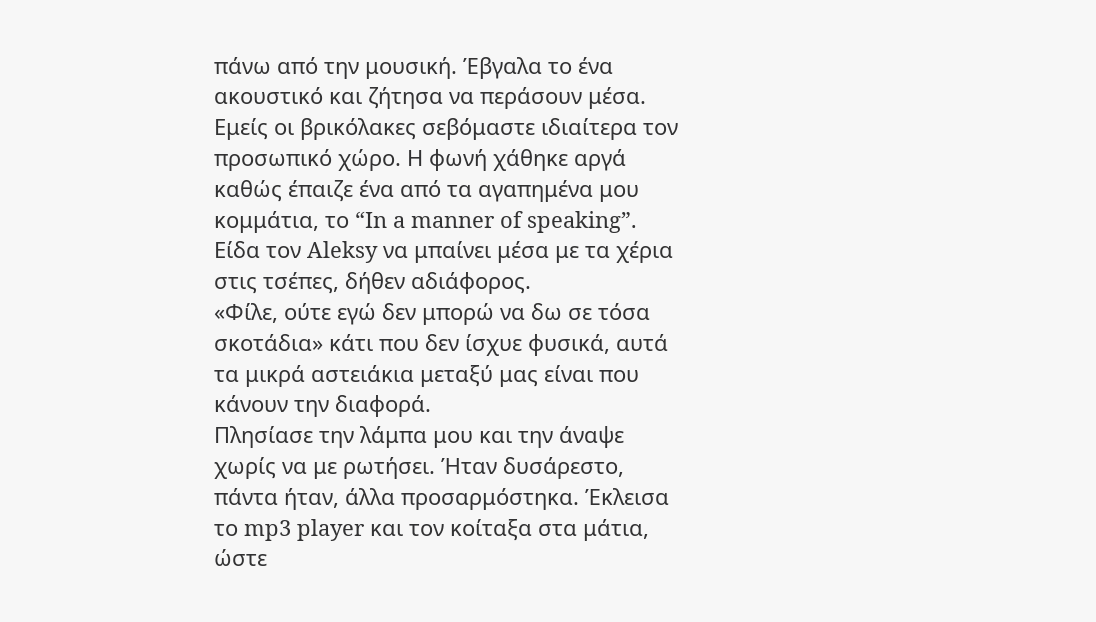πάνω από την μουσική. Έβγαλα το ένα ακουστικό και ζήτησα να περάσουν μέσα. Εμείς οι βρικόλακες σεβόμαστε ιδιαίτερα τον προσωπικό χώρο. Η φωνή χάθηκε αργά καθώς έπαιζε ένα από τα αγαπημένα μου κομμάτια, το “In a manner of speaking”.
Είδα τον Aleksy να μπαίνει μέσα με τα χέρια στις τσέπες, δήθεν αδιάφορος.
«Φίλε, ούτε εγώ δεν μπορώ να δω σε τόσα σκοτάδια» κάτι που δεν ίσχυε φυσικά, αυτά τα μικρά αστειάκια μεταξύ μας είναι που κάνουν την διαφορά.
Πλησίασε την λάμπα μου και την άναψε χωρίς να με ρωτήσει. Ήταν δυσάρεστο, πάντα ήταν, άλλα προσαρμόστηκα. Έκλεισα το mp3 player και τον κοίταξα στα μάτια, ώστε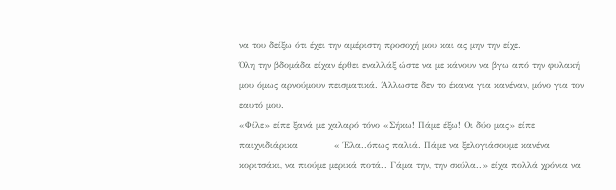να του δείξω ότι έχει την αμέριστη προσοχή μου και ας μην την είχε.
Όλη την βδομάδα είχαν έρθει εναλλάξ ώστε να με κάνουν να βγω από την φυλακή μου όμως αρνούμουν πεισματικά. Άλλωστε δεν το έκανα για κανέναν, μόνο για τον εαυτό μου.
«Φίλε» είπε ξανά με χαλαρό τόνο «Σήκω! Πάμε έξω! Οι δύο μας» είπε παιχνιδιάρικα            « Έλα..όπως παλιά. Πάμε να ξελογιάσουμε κανένα κοριτσάκι, να πιούμε μερικά ποτά.. Γάμα την, την σκύλα..» είχα πολλά χρόνια να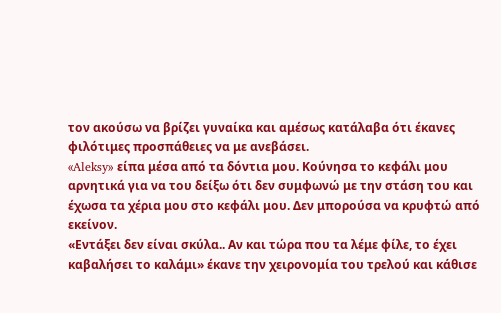τον ακούσω να βρίζει γυναίκα και αμέσως κατάλαβα ότι έκανες φιλότιμες προσπάθειες να με ανεβάσει.
«Aleksy» είπα μέσα από τα δόντια μου. Κούνησα το κεφάλι μου αρνητικά για να του δείξω ότι δεν συμφωνώ με την στάση του και έχωσα τα χέρια μου στο κεφάλι μου. Δεν μπορούσα να κρυφτώ από εκείνον.
«Εντάξει δεν είναι σκύλα.. Αν και τώρα που τα λέμε φίλε, το έχει καβαλήσει το καλάμι» έκανε την χειρονομία του τρελού και κάθισε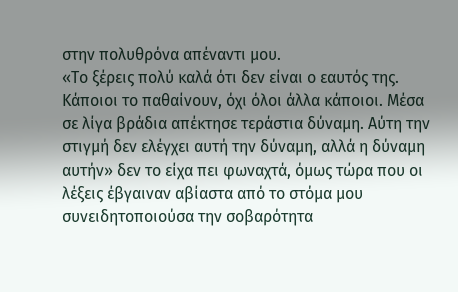στην πολυθρόνα απέναντι μου.
«Το ξέρεις πολύ καλά ότι δεν είναι ο εαυτός της. Κάποιοι το παθαίνουν, όχι όλοι άλλα κάποιοι. Μέσα σε λίγα βράδια απέκτησε τεράστια δύναμη. Αύτη την στιγμή δεν ελέγχει αυτή την δύναμη, αλλά η δύναμη αυτήν» δεν το είχα πει φωναχτά, όμως τώρα που οι λέξεις έβγαιναν αβίαστα από το στόμα μου συνειδητοποιούσα την σοβαρότητα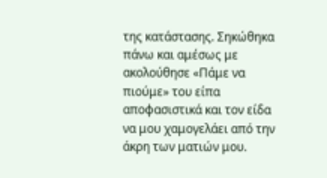της κατάστασης. Σηκώθηκα πάνω και αμέσως με ακολούθησε «Πάμε να πιούμε» του είπα αποφασιστικά και τον είδα να μου χαμογελάει από την άκρη των ματιών μου.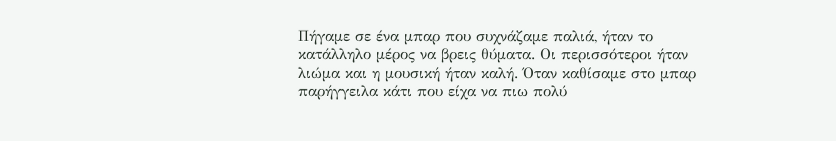Πήγαμε σε ένα μπαρ που συχνάζαμε παλιά, ήταν το κατάλληλο μέρος να βρεις θύματα. Οι περισσότεροι ήταν λιώμα και η μουσική ήταν καλή. Όταν καθίσαμε στο μπαρ παρήγγειλα κάτι που είχα να πιω πολύ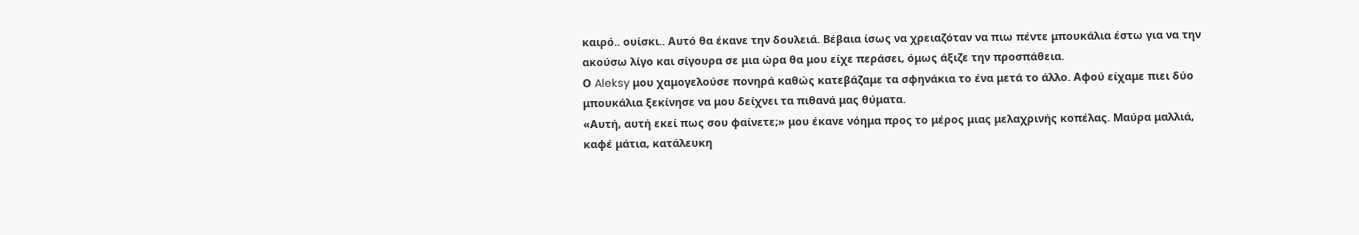καιρό.. ουίσκι.. Aυτό θα έκανε την δουλειά. Βέβαια ίσως να χρειαζόταν να πιω πέντε μπουκάλια έστω για να την ακούσω λίγο και σίγουρα σε μια ώρα θα μου είχε περάσει, όμως άξιζε την προσπάθεια.
Ο Aleksy μου χαμογελούσε πονηρά καθώς κατεβάζαμε τα σφηνάκια το ένα μετά το άλλο. Αφού είχαμε πιει δύο μπουκάλια ξεκίνησε να μου δείχνει τα πιθανά μας θύματα.
«Αυτή, αυτή εκεί πως σου φαίνετε;» μου έκανε νόημα προς το μέρος μιας μελαχρινής κοπέλας. Μαύρα μαλλιά, καφέ μάτια, κατάλευκη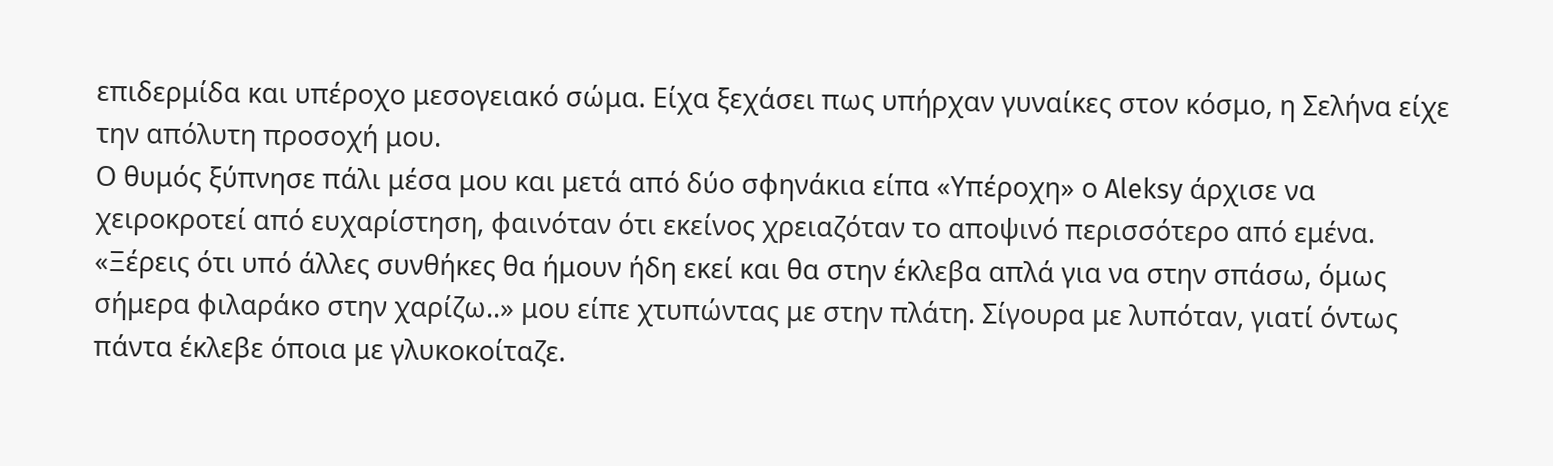επιδερμίδα και υπέροχο μεσογειακό σώμα. Είχα ξεχάσει πως υπήρχαν γυναίκες στον κόσμο, η Σελήνα είχε την απόλυτη προσοχή μου.
Ο θυμός ξύπνησε πάλι μέσα μου και μετά από δύο σφηνάκια είπα «Υπέροχη» ο Aleksy άρχισε να χειροκροτεί από ευχαρίστηση, φαινόταν ότι εκείνος χρειαζόταν το αποψινό περισσότερο από εμένα.
«Ξέρεις ότι υπό άλλες συνθήκες θα ήμουν ήδη εκεί και θα στην έκλεβα απλά για να στην σπάσω, όμως σήμερα φιλαράκο στην χαρίζω..» μου είπε χτυπώντας με στην πλάτη. Σίγουρα με λυπόταν, γιατί όντως πάντα έκλεβε όποια με γλυκοκοίταζε.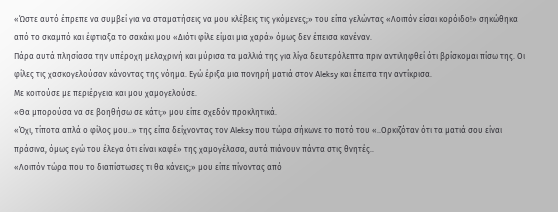«Ώστε αυτό έπρεπε να συμβεί για να σταματήσεις να μου κλέβεις τις γκόμενες;» του είπα γελώντας «Λοιπόν είσαι κορόιδο!» σηκώθηκα από το σκαμπό και έφτιαξα το σακάκι μου «Διότι φίλε είμαι μια χαρά» όμως δεν έπεισα κανέναν.
Πάρα αυτά πλησίασα την υπέροχη μελαχρινή και μύρισα τα μαλλιά της για λίγα δευτερόλεπτα πριν αντιληφθεί ότι βρίσκομαι πίσω της. Οι φίλες τις χασκογελούσαν κάνοντας της νόημα. Εγώ έριξα μια πονηρή ματιά στον Aleksy και έπειτα την αντίκρισα.
Με κοιτούσε με περιέργεια και μου χαμογελούσε.
«Θα μπορούσα να σε βοηθήσω σε κάτι;» μου είπε σχεδόν προκλητικά.
«Όχι, τίποτα απλά ο φίλος μου..» της είπα δείχνοντας τον Aleksy που τώρα σήκωνε το ποτό του «..Ορκιζόταν ότι τα ματιά σου είναι πράσινα, όμως εγώ του έλεγα ότι είναι καφέ» της χαμογέλασα, αυτά πιάνουν πάντα στις θνητές..
«Λοιπόν τώρα που το διαπίστωσες τι θα κάνεις;» μου είπε πίνοντας από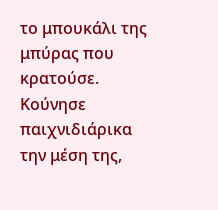το μπουκάλι της μπύρας που κρατούσε. Κούνησε παιχνιδιάρικα την μέση της,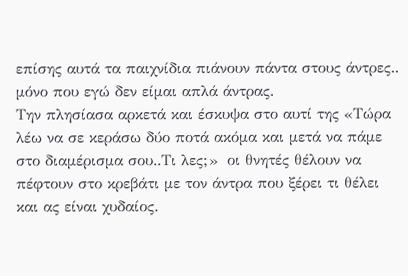επίσης αυτά τα παιχνίδια πιάνουν πάντα στους άντρες.. μόνο που εγώ δεν είμαι απλά άντρας.
Την πλησίασα αρκετά και έσκυψα στο αυτί της «Τώρα λέω να σε κεράσω δύο ποτά ακόμα και μετά να πάμε στο διαμέρισμα σου..Τι λες;»  οι θνητές θέλουν να πέφτουν στο κρεβάτι με τον άντρα που ξέρει τι θέλει και ας είναι χυδαίος.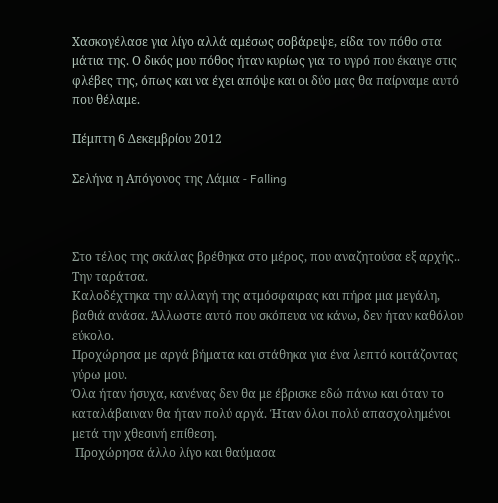Χασκογέλασε για λίγο αλλά αμέσως σοβάρεψε, είδα τον πόθο στα μάτια της. Ο δικός μου πόθος ήταν κυρίως για το υγρό που έκαιγε στις φλέβες της, όπως και να έχει απόψε και οι δύο μας θα παίρναμε αυτό που θέλαμε.

Πέμπτη 6 Δεκεμβρίου 2012

Σελήνα η Απόγονος της Λάμια - Falling



Στο τέλος της σκάλας βρέθηκα στο μέρος, που αναζητούσα εξ αρχής.. Την ταράτσα.
Καλοδέχτηκα την αλλαγή της ατμόσφαιρας και πήρα μια μεγάλη, βαθιά ανάσα. Άλλωστε αυτό που σκόπευα να κάνω, δεν ήταν καθόλου εύκολο.
Προχώρησα με αργά βήματα και στάθηκα για ένα λεπτό κοιτάζοντας γύρω μου.
Όλα ήταν ήσυχα, κανένας δεν θα με έβρισκε εδώ πάνω και όταν το καταλάβαιναν θα ήταν πολύ αργά. Ήταν όλοι πολύ απασχολημένοι μετά την χθεσινή επίθεση.
 Προχώρησα άλλο λίγο και θαύμασα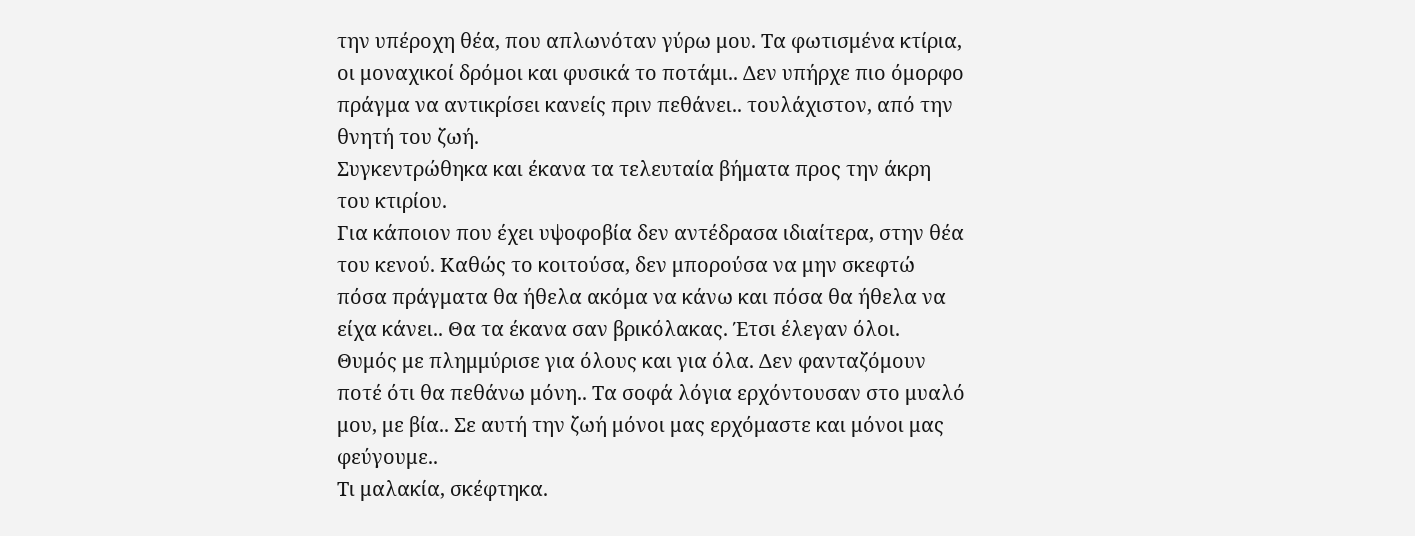την υπέροχη θέα, που απλωνόταν γύρω μου. Τα φωτισμένα κτίρια, οι μοναχικοί δρόμοι και φυσικά το ποτάμι.. Δεν υπήρχε πιο όμορφο πράγμα να αντικρίσει κανείς πριν πεθάνει.. τουλάχιστον, από την θνητή του ζωή.
Συγκεντρώθηκα και έκανα τα τελευταία βήματα προς την άκρη του κτιρίου.
Για κάποιον που έχει υψοφοβία δεν αντέδρασα ιδιαίτερα, στην θέα του κενού. Καθώς το κοιτούσα, δεν μπορούσα να μην σκεφτώ πόσα πράγματα θα ήθελα ακόμα να κάνω και πόσα θα ήθελα να είχα κάνει.. Θα τα έκανα σαν βρικόλακας. Έτσι έλεγαν όλοι.
Θυμός με πλημμύρισε για όλους και για όλα. Δεν φανταζόμουν ποτέ ότι θα πεθάνω μόνη.. Τα σοφά λόγια ερχόντουσαν στο μυαλό μου, με βία.. Σε αυτή την ζωή μόνοι μας ερχόμαστε και μόνοι μας φεύγουμε..
Τι μαλακία, σκέφτηκα.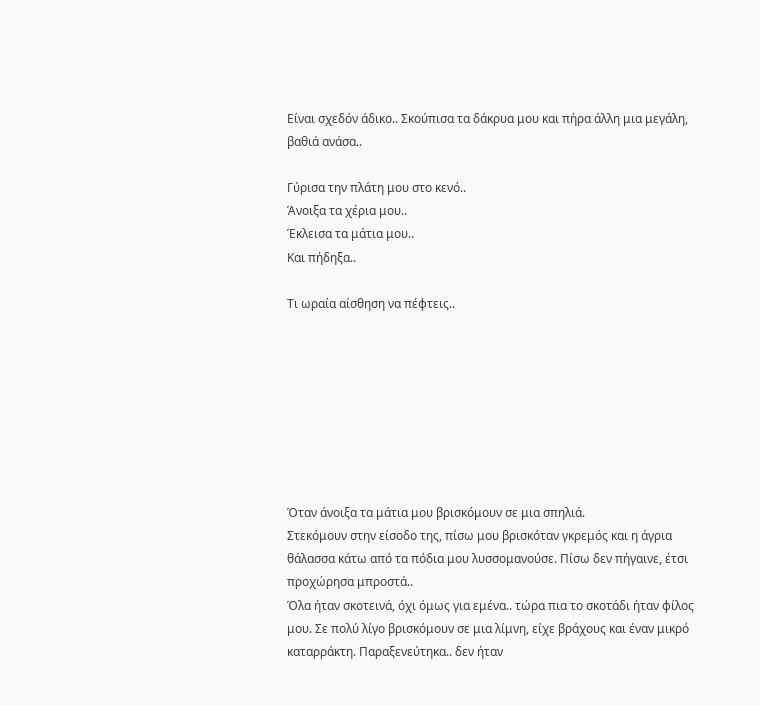Είναι σχεδόν άδικο.. Σκούπισα τα δάκρυα μου και πήρα άλλη μια μεγάλη, βαθιά ανάσα..

Γύρισα την πλάτη μου στο κενό..
Άνοιξα τα χέρια μου..
Έκλεισα τα μάτια μου..
Και πήδηξα..

Τι ωραία αίσθηση να πέφτεις..








Όταν άνοιξα τα μάτια μου βρισκόμουν σε μια σπηλιά.
Στεκόμουν στην είσοδο της, πίσω μου βρισκόταν γκρεμός και η άγρια θάλασσα κάτω από τα πόδια μου λυσσομανούσε. Πίσω δεν πήγαινε, έτσι προχώρησα μπροστά..
Όλα ήταν σκοτεινά, όχι όμως για εμένα.. τώρα πια το σκοτάδι ήταν φίλος μου. Σε πολύ λίγο βρισκόμουν σε μια λίμνη, είχε βράχους και έναν μικρό καταρράκτη. Παραξενεύτηκα.. δεν ήταν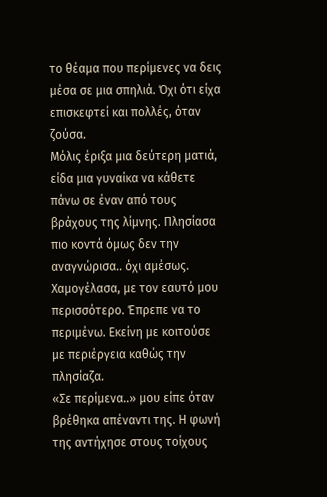το θέαμα που περίμενες να δεις μέσα σε μια σπηλιά. Όχι ότι είχα επισκεφτεί και πολλές, όταν ζούσα.
Μόλις έριξα μια δεύτερη ματιά, είδα μια γυναίκα να κάθετε πάνω σε έναν από τους βράχους της λίμνης. Πλησίασα πιο κοντά όμως δεν την αναγνώρισα.. όχι αμέσως.
Χαμογέλασα, με τον εαυτό μου περισσότερο. Έπρεπε να το περιμένω. Εκείνη με κοιτούσε με περιέργεια καθώς την πλησίαζα.
«Σε περίμενα..» μου είπε όταν βρέθηκα απέναντι της. Η φωνή της αντήχησε στους τοίχους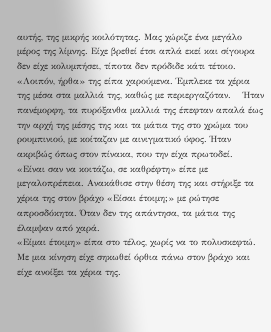αυτής, της μικρής κοιλότητας. Μας χώριζε ένα μεγάλο μέρος της λίμνης. Είχε βρεθεί έτσι απλά εκεί και σίγουρα δεν είχε κολυμπήσει, τίποτα δεν πρόδιδε κάτι τέτοιο.
«Λοιπόν, ήρθα» της είπα χαρούμενα. Έμπλεκε τα χέρια της μέσα στα μαλλιά της, καθώς με περιεργαζόταν.    Ήταν πανέμορφη, τα πυρόξανθα μαλλιά της έπεφταν απαλά έως την αρχή της μέσης της και τα μάτια της στο χρώμα του ρουμπινιού, με κοίταζαν με αινιγματικό ύφος. Ήταν ακριβώς όπως στον πίνακα, που την είχα πρωτοδεί.
«Είναι σαν να κοιτάζω, σε καθρέφτη» είπε με μεγαλοπρέπεια. Ανακάθισε στην θέση της και στήριξε τα χέρια της στον βράχο «Είσαι έτοιμη;» με ρώτησε απροσδόκητα. Όταν δεν της απάντησα, τα μάτια της έλαμψαν από χαρά.
«Είμαι έτοιμη» είπα στο τέλος, χωρίς να το πολυσκεφτώ.
Με μια κίνηση είχε σηκωθεί όρθια πάνω στον βράχο και είχε ανοίξει τα χέρια της.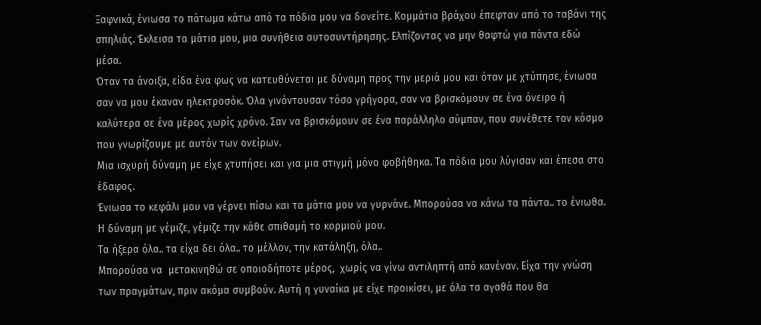Ξαφνικά, ένιωσα το πάτωμα κάτω από τα πόδια μου να δονείτε. Κομμάτια βράχου έπεφταν από το ταβάνι της σπηλιάς. Έκλεισα τα μάτια μου, μια συνήθεια αυτοσυντήρησης. Ελπίζοντας να μην θαφτώ για πάντα εδώ μέσα.
Όταν τα άνοιξα, είδα ένα φως να κατευθύνεται με δύναμη προς την μεριά μου και όταν με χτύπησε, ένιωσα σαν να μου έκαναν ηλεκτροσόκ. Όλα γινόντουσαν τόσο γρήγορα, σαν να βρισκόμουν σε ένα όνειρο ή καλύτερα σε ένα μέρος χωρίς χρόνο. Σαν να βρισκόμουν σε ένα παράλληλο σύμπαν, που συνέθετε τον κόσμο που γνωρίζουμε με αυτόν των ονείρων.
Μια ισχυρή δύναμη με είχε χτυπήσει και για μια στιγμή μόνο φοβήθηκα. Τα πόδια μου λύγισαν και έπεσα στο έδαφος.
Ένιωσα το κεφάλι μου να γέρνει πίσω και τα μάτια μου να γυρνάνε. Μπορούσα να κάνω τα πάντα.. το ένιωθα. Η δύναμη με γέμιζε, γέμιζε την κάθε σπιθαμή το κορμιού μου.
Τα ήξερα όλα.. τα είχα δει όλα.. το μέλλον, την κατάληξη, όλα..
Μπορούσα να  μετακινηθώ σε οποιοδήποτε μέρος,  χωρίς να γίνω αντιληπτή από κανέναν. Είχα την γνώση των πραγμάτων, πριν ακόμα συμβούν. Αυτή η γυναίκα με είχε προικίσει, με όλα τα αγαθά που θα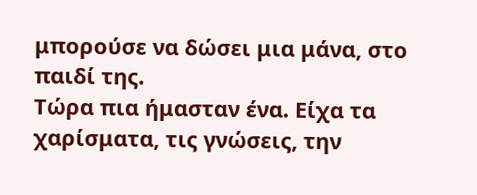μπορούσε να δώσει μια μάνα, στο παιδί της.
Τώρα πια ήμασταν ένα. Είχα τα χαρίσματα, τις γνώσεις, την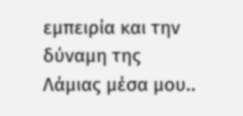εμπειρία και την δύναμη της Λάμιας μέσα μου..